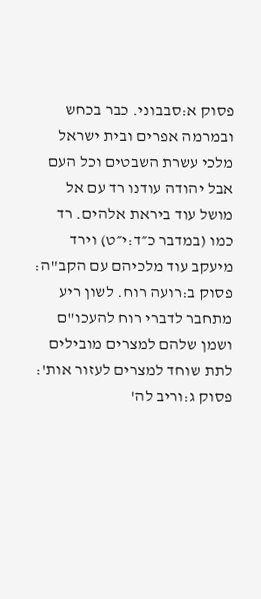פסוק א:סבבוני. כבר בכחש ובמרמה אפרים ובית ישראל מלכי עשרת השבטים וכל העם אבל יהודה עודנו רד עם אל מושל עוד ביראת אלהים. רד כמו (במדבר כ״ד:י״ט) וירד מיעקב עוד מלכיהם עם הקב"ה:
פסוק ב:רועה רוח. לשון ריע מתחבר לדברי רוח להעכו"ם ושמן שלהם למצרים מובילים לתת שוחד למצרים לעזור אות':
פסוק ג:וריב לה'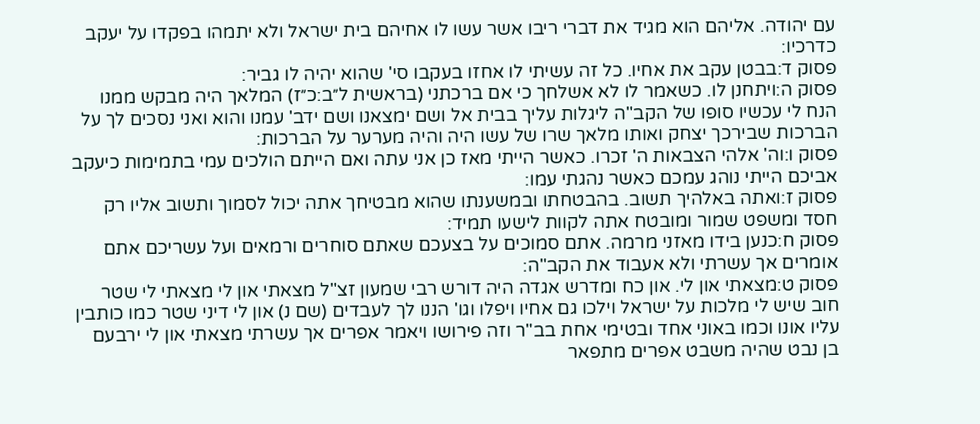עם יהודה. אליהם הוא מגיד את דברי ריבו אשר עשו לו אחיהם בית ישראל ולא יתמהו בפקדו על יעקב כדרכיו:
פסוק ד:בבטן עקב את אחיו. כל זה עשיתי לו אחזו בעקבו סי' שהוא יהיה לו גביר:
פסוק ה:ויתחנן לו. כשאמר לו לא אשלחך כי אם ברכתני (בראשית ל״ב:כ״ז) המלאך היה מבקש ממנו הנח לי עכשיו סופו של הקב"ה ליגלות עליך בבית אל ושם ימצאנו ושם ידב' עמנו והוא ואני נסכים לך על הברכות שבירכך יצחק ואותו מלאך שרו של עשו היה והיה מערער על הברכות:
פסוק ו:וה' אלהי הצבאות ה' זכרו. כאשר הייתי מאז כן אני עתה ואם הייתם הולכים עמי בתמימות כיעקב אביכם הייתי נוהג עמכם כאשר נהגתי עמו:
פסוק ז:ואתה באלהיך תשוב. בהבטחתו ובמשענתו שהוא מבטיחך אתה יכול לסמוך ותשוב אליו רק חסד ומשפט שמור ומובטח אתה לקוות לישעו תמיד:
פסוק ח:כנען בידו מאזני מרמה. אתם סמוכים על בצעכם שאתם סוחרים ורמאים ועל עשריכם אתם אומרים אך עשרתי ולא אעבוד את הקב"ה:
פסוק ט:מצאתי און לי. און כח ומדרש אגדה היה דורש רבי שמעון זצ"ל מצאתי און לי מצאתי לי שטר חוב שיש לי מלכות על ישראל וילכו גם אחיו ויפלו וגו' הננו לך לעבדים (שם נ) און לי דיני שטר כמו כותבין עליו אונו וכמו באוני אחד ובטימי אחת בב"ר וזה פירושו ויאמר אפרים אך עשרתי מצאתי און לי ירבעם בן נבט שהיה משבט אפרים מתפאר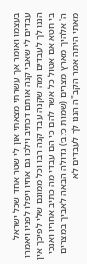בעצמו ואומר אך עשרתי מצאתי און לי שטר אחד שכל ישראל עבדים לי שאבי קנה אותם דכתיב וילכו גם אחיו ויפלו לפניו ויאמרו הננו לך לעבדים ומה שקנה עבד קנה רבו וכל ממונם שלי לפיכך אין בי חטא אם אטול כל אשר להם כי הם עבדי מה כתיב אחריו ואנכי ה' אלהיך מארץ מצרים (שמות כ׳:ב׳) גדולה הבאה לאביך במצרים מאתי היתה אמר הקב"ה הננו לך לעבדים לא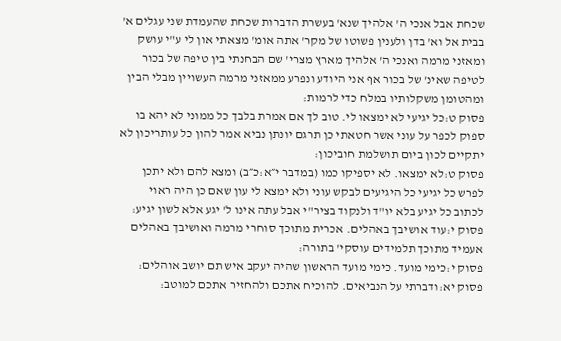שכחת אבל אנכי ה' אלהיך שנא' בעשרת הדברות שכחת שהעמדת שני עגלים א' בבית אל וא' בדן ולענין פשוטו של מקר' אתה אומ' מצאתי און לי ע"י עושק ומאזני מרמה ואנכי ה' אלהיך מארץ מצרי' שם הבחנתי בין טיפה של בכור לטיפה שאינ' של בכור אף אני היודע ונפרע ממאזני מרמה העשויין מבלי הבין ומהטומן משקלותיו במלח כדי לרמות:
פסוק ט:כל יגיעי לא ימצאו לי. טוב לך אם אמרת בלבך כל ממוני לא יהא בו ספוק לכפר על עוני אשר חטאתי כן תרגם יונתן נביא אמר להון כל עותריכון לא יתקיים לכון ביום תושלמת חוביכון:
פסוק ט:לא ימצאו. לא יספיקו כמו (במדבר י״א:כ״ב) ומצא להם ולא יתכן לפרש כל יגיעי כל היגיעים לבקש עוני ולא ימצא לי עון שאם כן היה ראוי לכתוב כל יגיע בלא יו"ד ולנקוד בציר"י אבל עתה אינו ל' יגע אלא לשון יגיע:
פסוק י:עוד אושיבך באהלים. אכרית מתוכך סוחרי מרמה ואושיבך באהלים אעמיד מתוכך תלמידים עוסקי' בתורה:
פסוק י:כימי מועד. כימי מועד הראשון שהיה יעקב איש תם יושב אוהלים:
פסוק יא:ודברתי על הנביאים. להוכיח אתכם ולהחזיר אתכם למוטב: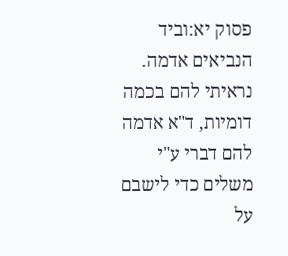פסוק יא:וביד הנביאים אדמה. נראיתי להם בכמה דומיות, ד"א אדמה להם דברי ע"י משלים כדי לישבם על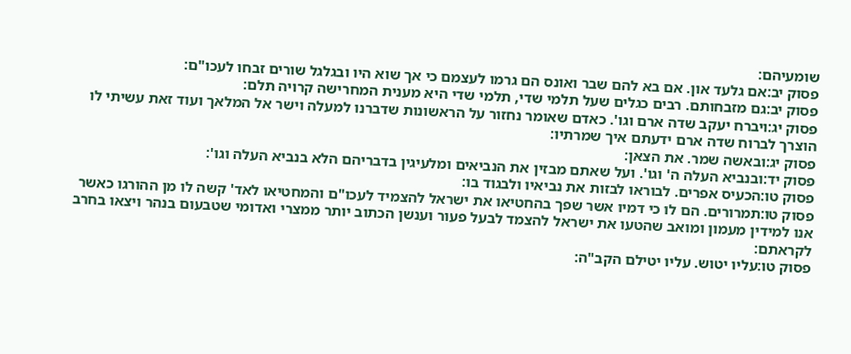שומעיהם:
פסוק יב:אם גלעד און. אם בא להם שבר ואונס הם גרמו לעצמם כי אך שוא היו ובגלגל שורים זבחו לעכו"ם:
פסוק יב:גם מזבחותם. רבים כגלים שעל תלמי שדי, תלמי שדי היא מענית המחרישה קרויה תלם:
פסוק יג:ויברח יעקב שדה ארם וגו'. כאדם שאומר נחזור על הראשונות שדברנו למעלה וישר אל המלאך ועוד זאת עשיתי לו הוצרך לברוח שדה ארם ידעתם איך שמרתיו:
פסוק יג:ובאשה שמר. את הצאן:
פסוק יד:ובנביא העלה ה' וגו'. ועל שאתם מבזין את הנביאים ומלעיגין בדבריהם הלא בנביא העלה וגו':
פסוק טו:הכעיס אפרים. לבוראו לבזות את נביאיו ולבגוד בו:
פסוק טו:תמרורים. הם לו כי דמיו אשר שפך בהחטיאו את ישראל להצמיד לעכו"ם והמחטיאו לאד' קשה לו מן ההורגו כאשר אנו למידין מעמון ומואב שהטעו את ישראל להצמד לבעל פעור וענשן הכתוב יותר ממצרי ואדומי שטבעום בנהר ויצאו בחרב לקראתם:
פסוק טו:עליו יטוש. עליו יטילם הקב"ה: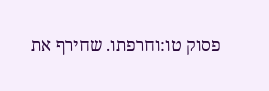פסוק טו:וחרפתו. שחירף את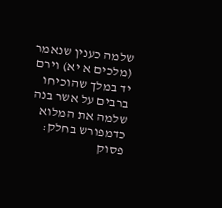שלמה כענין שנאמר (מלכים א יא) וירם יד במלך שהוכיחו ברבים על אשר בנה שלמה את המלוא כדמפורש בחלק:
פסוק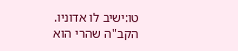טו:ישיב לו אדוניו. הקב"ה שהרי הוא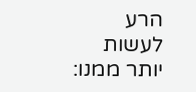הרע לעשות יותר ממנו: